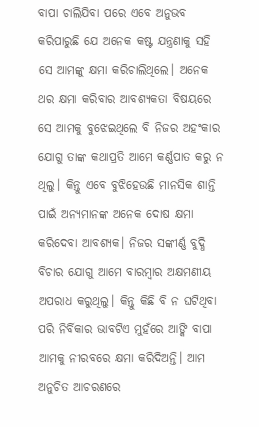ବାପା ଚାଲିଯିବା ପରେ ଏବେ ଅନୁଭବ କରିପାରୁଛି ଯେ ଅନେକ କଷ୍ଟ ଯନ୍ତ୍ରଣାକୁ ସହି ସେ ଆମଙ୍କୁ କ୍ଷମା କରିଚାଲିଥିଲେ। ଅନେକ ଥର କ୍ଷମା କରିବାର ଆବଶ୍ୟକତା ବିଷୟରେ ସେ ଆମକୁ ବୁଝେଇଥିଲେ ବି ନିଜର ଅହଂକାର ଯୋଗୁ ତାଙ୍କ କଥାପ୍ରତି ଆମେ କର୍ଣ୍ଣପାତ କରୁ ନ ଥିଲୁ। କିନ୍ତୁ ଏବେ ବୁଝିହେଉଛି ମାନସିକ ଶାନ୍ତି ପାଇଁ ଅନ୍ୟମାନଙ୍କ ଅନେକ ଦୋଷ କ୍ଷମା କରିଦେବା ଆବଶ୍ୟକ। ନିଜର ସଙ୍କୀର୍ଣ୍ଣ ବୁଦ୍ଧି ବିଚାର ଯୋଗୁ ଆମେ ବାରମ୍ବାର ଅକ୍ଷମଣୀୟ ଅପରାଧ କରୁଥିଲୁ। କିନ୍ତୁ କିଛି ବି ନ ଘଟିଥିବା ପରି ନିର୍ବିକାର ଭାବଟିଏ ମୁହଁରେ ଆଙ୍କି ବାପା ଆମକୁ ନୀରବରେ କ୍ଷମା କରିଦିଅନ୍ତି। ଆମ ଅନୁଚିତ ଆଚରଣରେ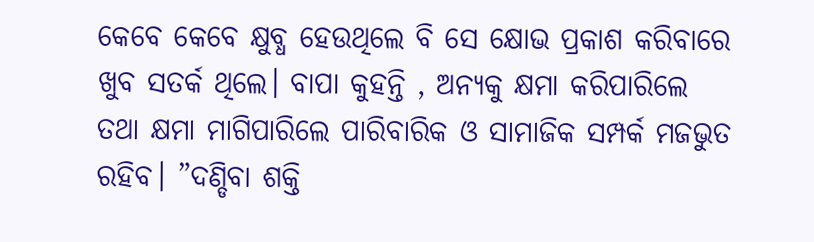କେବେ କେବେ କ୍ଷୁବ୍ଧ ହେଉଥିଲେ ବି ସେ କ୍ଷୋଭ ପ୍ରକାଶ କରିବାରେ ଖୁବ ସତର୍କ ଥିଲେ। ବାପା କୁହନ୍ତି , ଅନ୍ୟକୁ କ୍ଷମା କରିପାରିଲେ ତଥା କ୍ଷମା ମାଗିପାରିଲେ ପାରିବାରିକ ଓ ସାମାଜିକ ସମ୍ପର୍କ ମଜଭୁତ ରହିବ। ”ଦଣ୍ଡିବା ଶକ୍ତି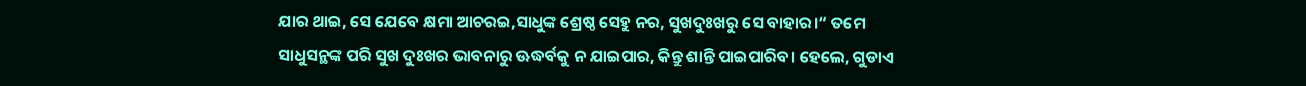ଯାର ଥାଇ, ସେ ଯେବେ କ୍ଷମା ଆଚରଇ,ସାଧୁଙ୍କ ଶ୍ରେଷ୍ଠ ସେହୁ ନର, ସୁଖଦୁଃଖରୁ ସେ ବାହାର।“ ତମେ ସାଧୁସନ୍ଥଙ୍କ ପରି ସୁଖ ଦୁଃଖର ଭାବନାରୁ ଊଦ୍ଧର୍ବକୁ ନ ଯାଇପାର, କିନ୍ତୁ ଶାନ୍ତି ପାଇପାରିବ। ହେଲେ, ଗୁଡାଏ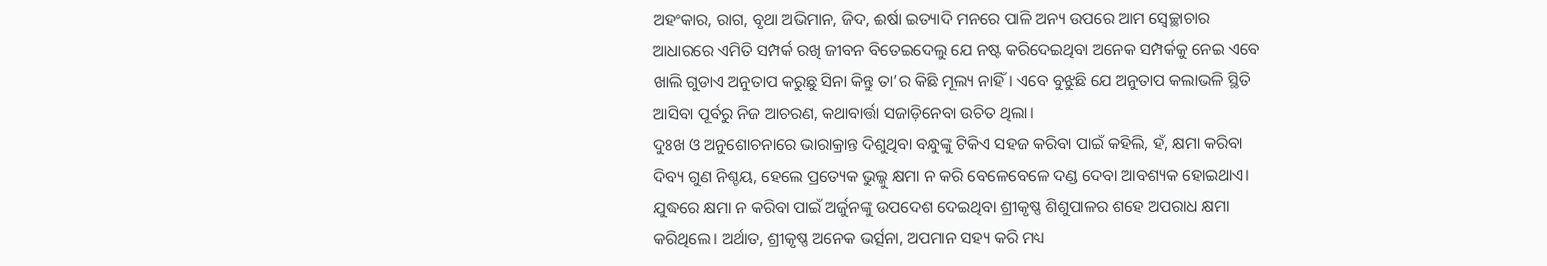ଅହଂକାର, ରାଗ, ବୃଥା ଅଭିମାନ, ଜିଦ, ଈର୍ଷା ଇତ୍ୟାଦି ମନରେ ପାଳି ଅନ୍ୟ ଉପରେ ଆମ ସ୍ବେଚ୍ଛାଚାର ଆଧାରରେ ଏମିତି ସମ୍ପର୍କ ରଖି ଜୀବନ ବିତେଇଦେଲୁ ଯେ ନଷ୍ଟ କରିଦେଇଥିବା ଅନେକ ସମ୍ପର୍କକୁ ନେଇ ଏବେ ଖାଲି ଗୁଡାଏ ଅନୁତାପ କରୁଛୁ ସିନା କିନ୍ତୁ ତା’ର କିଛି ମୂଲ୍ୟ ନାହିଁ। ଏବେ ବୁଝୁଛି ଯେ ଅନୁତାପ କଲାଭଳି ସ୍ଥିତି ଆସିବା ପୂର୍ବରୁ ନିଜ ଆଚରଣ, କଥାବାର୍ତ୍ତା ସଜାଡ଼ିନେବା ଉଚିତ ଥିଲା।
ଦୁଃଖ ଓ ଅନୁଶୋଚନାରେ ଭାରାକ୍ରାନ୍ତ ଦିଶୁଥିବା ବନ୍ଧୁଙ୍କୁ ଟିକିଏ ସହଜ କରିବା ପାଇଁ କହିଲି, ହଁ, କ୍ଷମା କରିବା ଦିବ୍ୟ ଗୁଣ ନିଶ୍ଚୟ, ହେଲେ ପ୍ରତ୍ୟେକ ଭୁଲ୍କୁ କ୍ଷମା ନ କରି ବେଳେବେଳେ ଦଣ୍ଡ ଦେବା ଆବଶ୍ୟକ ହୋଇଥାଏ। ଯୁଦ୍ଧରେ କ୍ଷମା ନ କରିବା ପାଇଁ ଅର୍ଜୁନଙ୍କୁ ଉପଦେଶ ଦେଇଥିବା ଶ୍ରୀକୃଷ୍ଣ ଶିଶୁପାଳର ଶହେ ଅପରାଧ କ୍ଷମା କରିଥିଲେ। ଅର୍ଥାତ, ଶ୍ରୀକୃଷ୍ଣ ଅନେକ ଭର୍ତ୍ସନା, ଅପମାନ ସହ୍ୟ କରି ମଧ୍ୟ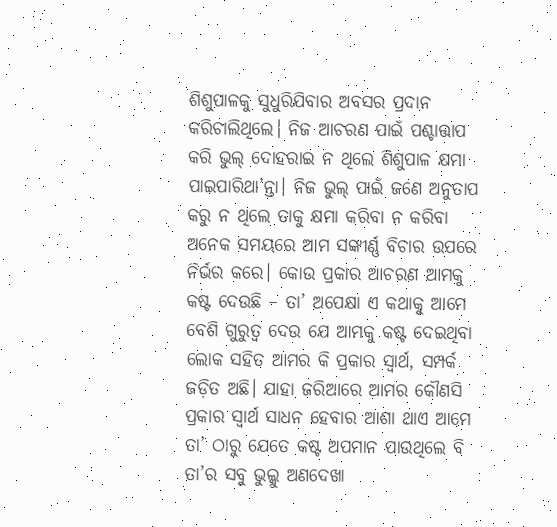ଶିଶୁପାଳକୁ ସୁଧୁରିଯିବାର ଅବସର ପ୍ରଦାନ କରିଚାଲିଥିଲେ। ନିଜ ଆଚରଣ ପାଇଁ ପଶ୍ଚାତ୍ତାପ କରି ଭୁଲ୍ ଦୋହରାଇ ନ ଥିଲେ ଶିଶୁପାଳ କ୍ଷମା ପାଇପାରିଥା’ନ୍ତା। ନିଜ ଭୁଲ୍ ପାଇଁ ଜଣେ ଅନୁତାପ କରୁ ନ ଥିଲେ ତାକୁ କ୍ଷମା କରିବା ନ କରିବା ଅନେକ ସମୟରେ ଆମ ସଙ୍କୀର୍ଣ୍ଣ ବିଚାର ଉପରେ ନିର୍ଭର କରେ। କୋଉ ପ୍ରକାର ଆଚରଣ ଆମକୁ କଷ୍ଟ ଦେଉଛି – ତା’ ଅପେକ୍ଷା ଏ କଥାକୁ ଆମେ ବେଶି ଗୁରୁତ୍ୱ ଦେଉ ଯେ ଆମକୁ କଷ୍ଟ ଦେଇଥିବା ଲୋକ ସହିତ ଆମର କି ପ୍ରକାର ସ୍ବାର୍ଥ, ସମ୍ପର୍କ ଜଡ଼ିତ ଅଛି। ଯାହା ଜରିଆରେ ଆମର କୌଣସି ପ୍ରକାର ସ୍ବାର୍ଥ ସାଧନ ହେବାର ଆଶା ଥାଏ ଆମେ ତା’ ଠାରୁ ଯେତେ କଷ୍ଟ ଅପମାନ ପାଉଥିଲେ ବି ତା’ର ସବୁ ଭୁଲ୍କୁ ଅଣଦେଖା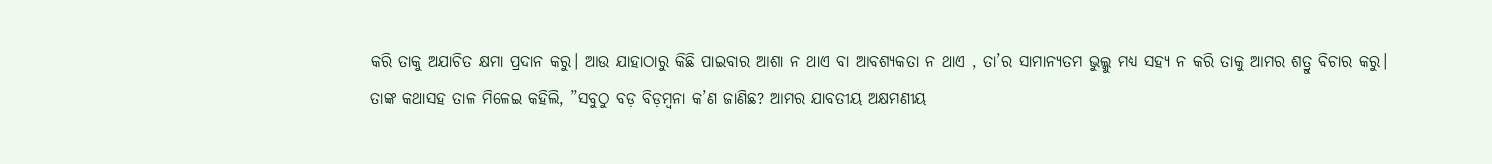କରି ତାକୁ ଅଯାଚିତ କ୍ଷମା ପ୍ରଦାନ କରୁ। ଆଉ ଯାହାଠାରୁ କିଛି ପାଇବାର ଆଶା ନ ଥାଏ ବା ଆବଶ୍ୟକତା ନ ଥାଏ , ତା’ର ସାମାନ୍ୟତମ ଭୁଲ୍କୁ ମଧ୍ୟ ସହ୍ୟ ନ କରି ତାକୁ ଆମର ଶତ୍ରୁ ବିଚାର କରୁ।
ତାଙ୍କ କଥାସହ ତାଳ ମିଳେଇ କହିଲି, ”ସବୁଠୁ ବଡ଼ ବିଡ଼ମ୍ବନା କ’ଣ ଜାଣିଛ? ଆମର ଯାବତୀୟ ଅକ୍ଷମଣୀୟ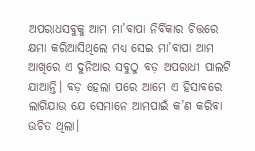ଅପରାଧସବୁକୁ ଆମ ମା’ବାପା ନିର୍ବିକାର ଚିତ୍ତରେ କ୍ଷମା କରିଆସିଥିଲେ ମଧ୍ୟ ସେଇ ମା’ବାପା ଆମ ଆଖିରେ ଏ ଦୁନିଆର ସବୁଠୁ ବଡ଼ ଅପରାଧୀ ପାଲଟି ଯାଆନ୍ତି। ବଡ଼ ହେଲା ପରେ ଆମେ ଏ ହିସାବରେ ଲାଗିଯାଉ ଯେ ସେମାନେ ଆମପାଇଁ କ’ଣ କରିବା ଉଚିତ ଥିଲା।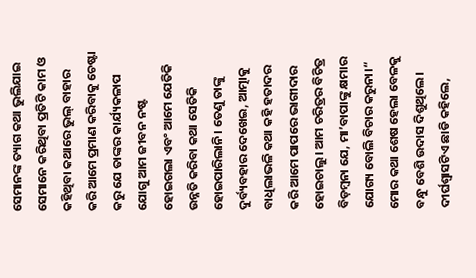ସେମାନଙ୍କ ତ୍ୟାଗ କଥା ଭୁଲିଯାଇ ସେମାନେ କରିଥିବା ପ୍ରତିଟି କାମ ଓ କହିଥିବା କଥାରେ ଭୁଲ୍ ବାହାର କରି ଆମେ ପ୍ରମାଣ କରିବାକୁ ଚେଷ୍ଟା କରୁ ଯେ ତାଙ୍କର କାର୍ଯ୍ୟକଳାପ ଯୋଗୁ ଆମ ଜୀବନ ନଷ୍ଟ ହୋଇଗଲା ଏବଂ ଆମେ ଯେତିକି ଉନ୍ନତି କରିବା କଥା ସେତିକି ହୋଇପାରିଲାନି। ତେଣୁ ତାଙ୍କୁ ଦୁର୍ବ୍ୟବହାର ଦେଖେଇ, ଆତ୍ମାକୁ ବାଧିଲାଭଳି କଥା କହି ହତାଦର କରି ଆମେ ପାପରେ ଭାଗୀଦାର ହୋଇଚାଲୁ। ଆମ ଚରିତ୍ରର ବିଚିତ୍ର ବିଡ଼ମ୍ବନା ଯେ, ମା’ବାପାଙ୍କୁ କ୍ଷମାର ଯୋଗ୍ୟ ବୋଲି ବିଚାର କରୁନା।“
ମୋର କଥା ଶେଷ ହେଲା ବେଳକୁ ବନ୍ଧୁ ବେଶି ଉଦାସ ଦିଶୁଥିଲେ। ଦୀର୍ଘଶ୍ବାସଟିଏ ଛାଡି କହିଲେ,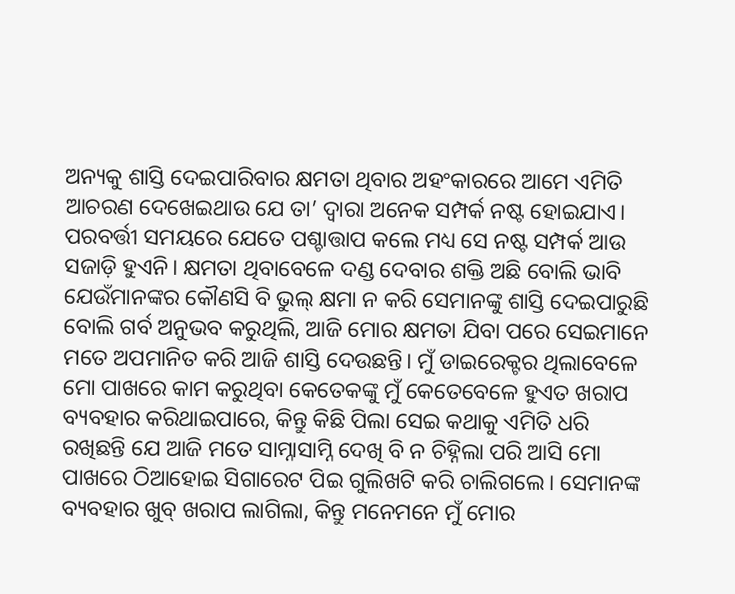ଅନ୍ୟକୁ ଶାସ୍ତି ଦେଇପାରିବାର କ୍ଷମତା ଥିବାର ଅହଂକାରରେ ଆମେ ଏମିତି ଆଚରଣ ଦେଖେଇଥାଉ ଯେ ତା’ ଦ୍ବାରା ଅନେକ ସମ୍ପର୍କ ନଷ୍ଟ ହୋଇଯାଏ। ପରବର୍ତ୍ତୀ ସମୟରେ ଯେତେ ପଶ୍ଚାତ୍ତାପ କଲେ ମଧ୍ୟ ସେ ନଷ୍ଟ ସମ୍ପର୍କ ଆଉ ସଜାଡ଼ି ହୁଏନି। କ୍ଷମତା ଥିବାବେଳେ ଦଣ୍ଡ ଦେବାର ଶକ୍ତି ଅଛି ବୋଲି ଭାବି ଯେଉଁମାନଙ୍କର କୌଣସି ବି ଭୁଲ୍ କ୍ଷମା ନ କରି ସେମାନଙ୍କୁ ଶାସ୍ତି ଦେଇପାରୁଛି ବୋଲି ଗର୍ବ ଅନୁଭବ କରୁଥିଲି, ଆଜି ମୋର କ୍ଷମତା ଯିବା ପରେ ସେଇମାନେ ମତେ ଅପମାନିତ କରି ଆଜି ଶାସ୍ତି ଦେଉଛନ୍ତି। ମୁଁ ଡାଇରେକ୍ଟର ଥିଲାବେଳେ ମୋ ପାଖରେ କାମ କରୁଥିବା କେତେକଙ୍କୁ ମୁଁ କେତେବେଳେ ହୁଏତ ଖରାପ ବ୍ୟବହାର କରିଥାଇପାରେ, କିନ୍ତୁ କିଛି ପିଲା ସେଇ କଥାକୁ ଏମିତି ଧରି ରଖିଛନ୍ତି ଯେ ଆଜି ମତେ ସାମ୍ନାସାମ୍ନି ଦେଖି ବି ନ ଚିହ୍ନିଲା ପରି ଆସି ମୋ ପାଖରେ ଠିଆହୋଇ ସିଗାରେଟ ପିଇ ଗୁଲିଖଟି କରି ଚାଲିଗଲେ। ସେମାନଙ୍କ ବ୍ୟବହାର ଖୁବ୍ ଖରାପ ଲାଗିଲା, କିନ୍ତୁ ମନେମନେ ମୁଁ ମୋର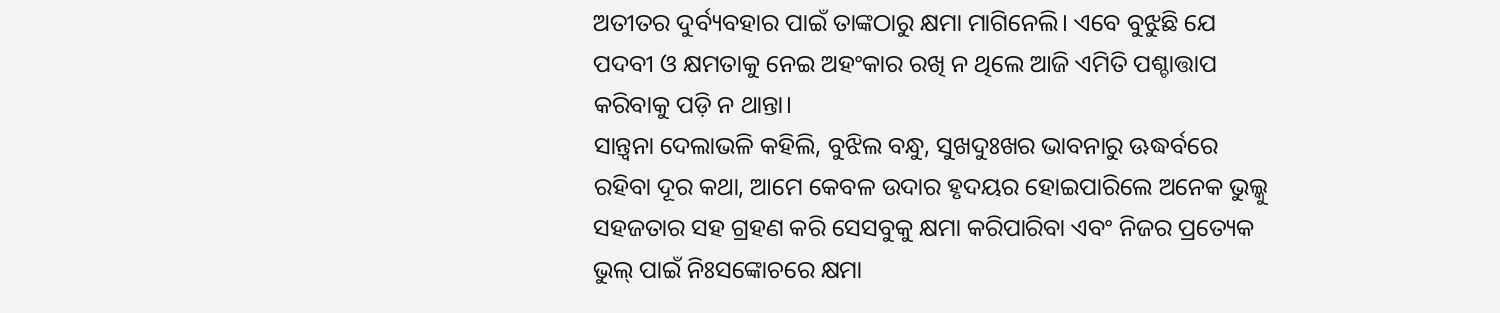ଅତୀତର ଦୁର୍ବ୍ୟବହାର ପାଇଁ ତାଙ୍କଠାରୁ କ୍ଷମା ମାଗିନେଲି। ଏବେ ବୁଝୁଛି ଯେ ପଦବୀ ଓ କ୍ଷମତାକୁ ନେଇ ଅହଂକାର ରଖି ନ ଥିଲେ ଆଜି ଏମିତି ପଶ୍ଚାତ୍ତାପ କରିବାକୁ ପଡ଼ି ନ ଥାନ୍ତା।
ସାନ୍ତ୍ବନା ଦେଲାଭଳି କହିଲି, ବୁଝିଲ ବନ୍ଧୁ, ସୁଖଦୁଃଖର ଭାବନାରୁ ଊଦ୍ଧର୍ବରେ ରହିବା ଦୂର କଥା, ଆମେ କେବଳ ଉଦାର ହୃଦୟର ହୋଇପାରିଲେ ଅନେକ ଭୁଲ୍କୁ ସହଜତାର ସହ ଗ୍ରହଣ କରି ସେସବୁକୁ କ୍ଷମା କରିପାରିବା ଏବଂ ନିଜର ପ୍ରତ୍ୟେକ ଭୁଲ୍ ପାଇଁ ନିଃସଙ୍କୋଚରେ କ୍ଷମା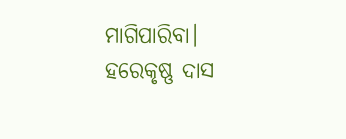ମାଗିପାରିବା।
ହରେକୃଷ୍ଣ ଦାସ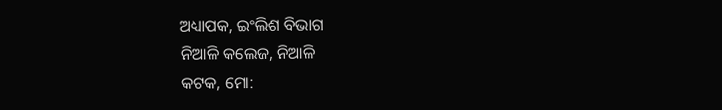ଅଧ୍ୟାପକ, ଇଂଲିଶ ବିଭାଗ
ନିଆଳି କଲେଜ, ନିଆଳି
କଟକ, ମୋ: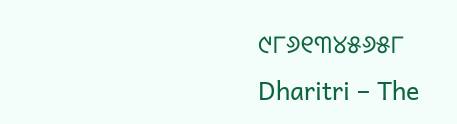୯୮୬୧୩୪୫୬୫୮
Dharitri – The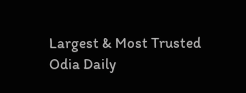Largest & Most Trusted Odia Daily